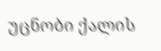უცნობი ქალის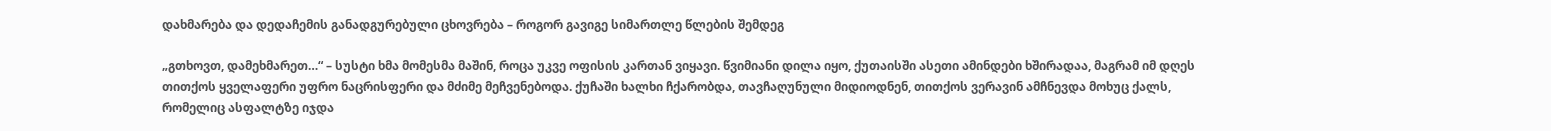დახმარება და დედაჩემის განადგურებული ცხოვრება – როგორ გავიგე სიმართლე წლების შემდეგ

„გთხოვთ, დამეხმარეთ…“ – სუსტი ხმა მომესმა მაშინ, როცა უკვე ოფისის კართან ვიყავი. წვიმიანი დილა იყო, ქუთაისში ასეთი ამინდები ხშირადაა, მაგრამ იმ დღეს თითქოს ყველაფერი უფრო ნაცრისფერი და მძიმე მეჩვენებოდა. ქუჩაში ხალხი ჩქარობდა, თავჩაღუნული მიდიოდნენ, თითქოს ვერავინ ამჩნევდა მოხუც ქალს, რომელიც ასფალტზე იჯდა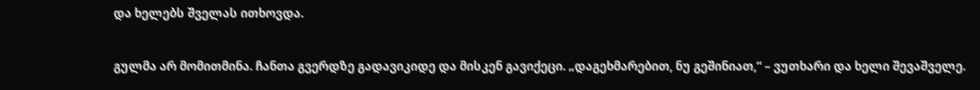და ხელებს შველას ითხოვდა.

გულმა არ მომითმინა. ჩანთა გვერდზე გადავიკიდე და მისკენ გავიქეცი. „დაგეხმარებით, ნუ გეშინიათ,“ – ვუთხარი და ხელი შევაშველე.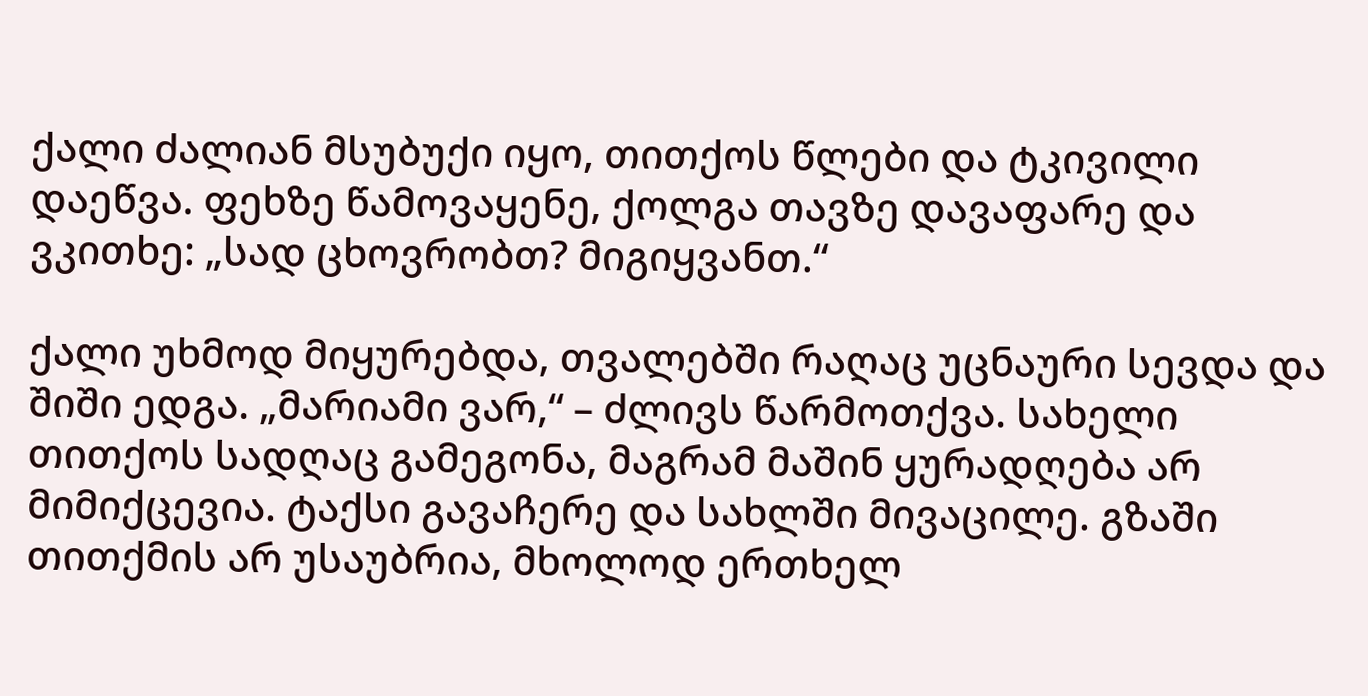ქალი ძალიან მსუბუქი იყო, თითქოს წლები და ტკივილი დაეწვა. ფეხზე წამოვაყენე, ქოლგა თავზე დავაფარე და ვკითხე: „სად ცხოვრობთ? მიგიყვანთ.“

ქალი უხმოდ მიყურებდა, თვალებში რაღაც უცნაური სევდა და შიში ედგა. „მარიამი ვარ,“ – ძლივს წარმოთქვა. სახელი თითქოს სადღაც გამეგონა, მაგრამ მაშინ ყურადღება არ მიმიქცევია. ტაქსი გავაჩერე და სახლში მივაცილე. გზაში თითქმის არ უსაუბრია, მხოლოდ ერთხელ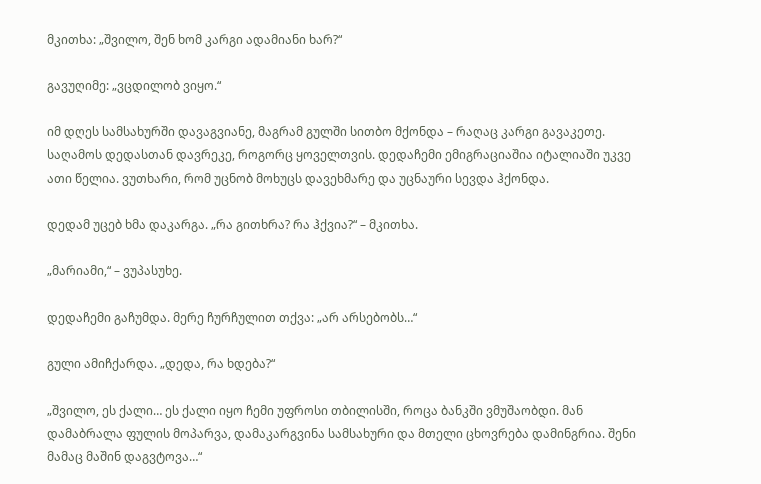მკითხა: „შვილო, შენ ხომ კარგი ადამიანი ხარ?“

გავუღიმე: „ვცდილობ ვიყო.“

იმ დღეს სამსახურში დავაგვიანე, მაგრამ გულში სითბო მქონდა – რაღაც კარგი გავაკეთე. საღამოს დედასთან დავრეკე, როგორც ყოველთვის. დედაჩემი ემიგრაციაშია იტალიაში უკვე ათი წელია. ვუთხარი, რომ უცნობ მოხუცს დავეხმარე და უცნაური სევდა ჰქონდა.

დედამ უცებ ხმა დაკარგა. „რა გითხრა? რა ჰქვია?“ – მკითხა.

„მარიამი,“ – ვუპასუხე.

დედაჩემი გაჩუმდა. მერე ჩურჩულით თქვა: „არ არსებობს…“

გული ამიჩქარდა. „დედა, რა ხდება?“

„შვილო, ეს ქალი… ეს ქალი იყო ჩემი უფროსი თბილისში, როცა ბანკში ვმუშაობდი. მან დამაბრალა ფულის მოპარვა, დამაკარგვინა სამსახური და მთელი ცხოვრება დამინგრია. შენი მამაც მაშინ დაგვტოვა…“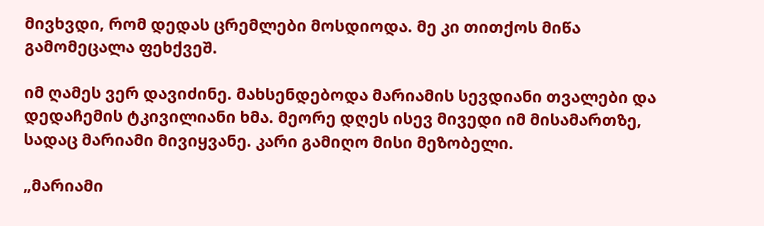მივხვდი, რომ დედას ცრემლები მოსდიოდა. მე კი თითქოს მიწა გამომეცალა ფეხქვეშ.

იმ ღამეს ვერ დავიძინე. მახსენდებოდა მარიამის სევდიანი თვალები და დედაჩემის ტკივილიანი ხმა. მეორე დღეს ისევ მივედი იმ მისამართზე, სადაც მარიამი მივიყვანე. კარი გამიღო მისი მეზობელი.

„მარიამი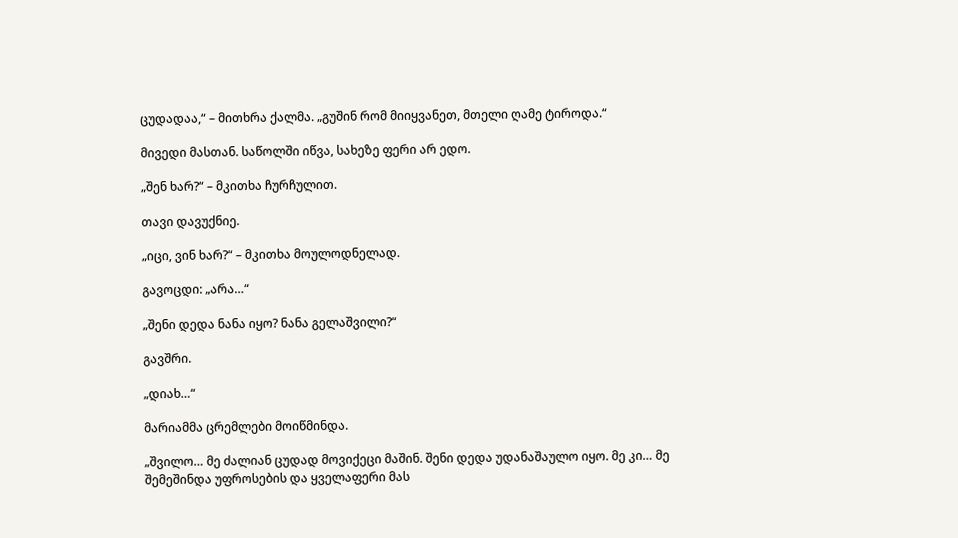ცუდადაა,“ – მითხრა ქალმა. „გუშინ რომ მიიყვანეთ, მთელი ღამე ტიროდა.“

მივედი მასთან. საწოლში იწვა, სახეზე ფერი არ ედო.

„შენ ხარ?“ – მკითხა ჩურჩულით.

თავი დავუქნიე.

„იცი, ვინ ხარ?“ – მკითხა მოულოდნელად.

გავოცდი: „არა…“

„შენი დედა ნანა იყო? ნანა გელაშვილი?“

გავშრი.

„დიახ…“

მარიამმა ცრემლები მოიწმინდა.

„შვილო… მე ძალიან ცუდად მოვიქეცი მაშინ. შენი დედა უდანაშაულო იყო. მე კი… მე შემეშინდა უფროსების და ყველაფერი მას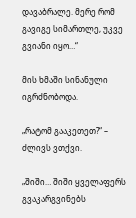დავაბრალე. მერე რომ გავიგე სიმართლე, უკვე გვიანი იყო…“

მის ხმაში სინანული იგრძნობოდა.

„რატომ გააკეთეთ?“ – ძლივს ვთქვი.

„შიში… შიში ყველაფერს გვაკარგვინებს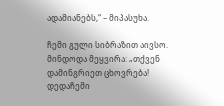ადამიანებს,“ – მიპასუხა.

ჩემი გული სიბრაზით აივსო. მინდოდა მეყვირა: „თქვენ დამინგრიეთ ცხოვრება! დედაჩემი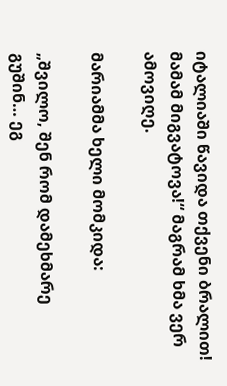იტალიაში წავიდა თქვენი ბრალით! მამამ მიგვატოვა!“ მაგრამ ხმა ვერ ამოვიღე.

მარიამმა ხელი მომკიდა:

„შვილო, შენ რომ დამეხმარე გუშინ… ეგ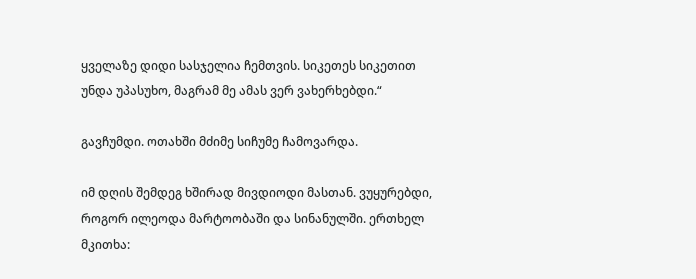ყველაზე დიდი სასჯელია ჩემთვის. სიკეთეს სიკეთით უნდა უპასუხო, მაგრამ მე ამას ვერ ვახერხებდი.“

გავჩუმდი. ოთახში მძიმე სიჩუმე ჩამოვარდა.

იმ დღის შემდეგ ხშირად მივდიოდი მასთან. ვუყურებდი, როგორ ილეოდა მარტოობაში და სინანულში. ერთხელ მკითხა: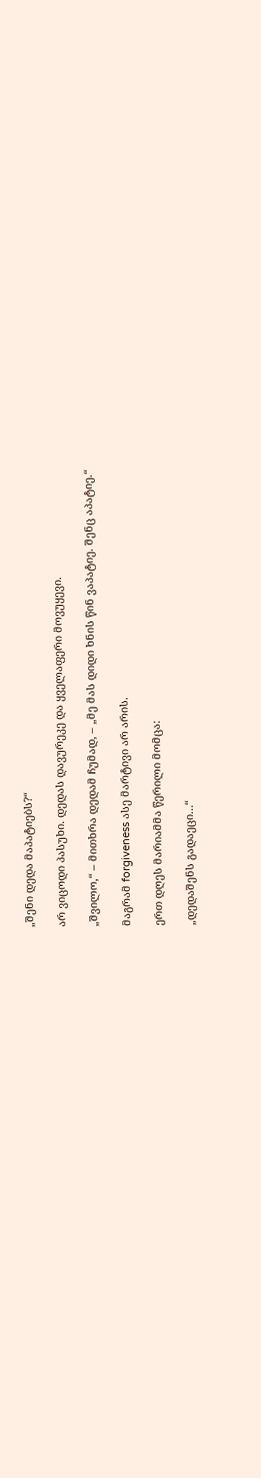„შენი დედა მაპატიებს?“

არ ვიცოდი პასუხი. დედას დავურეკე და ყველაფერი მოვუყევი.

„შვილო,“ – მითხრა დედამ ჩუმად, – „მე მას დიდი ხნის წინ ვაპატიე. შენც აპატიე.“

მაგრამ forgiveness ასე მარტივი არ არის.

ერთ დღეს მარიამმა წერილი მომცა:

„დედაშენს გადაეცი…“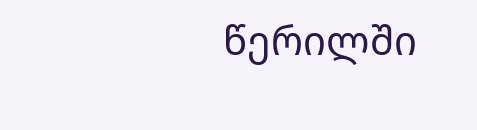წერილში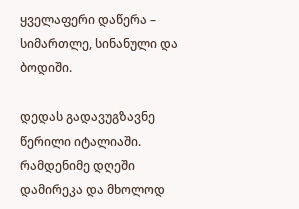ყველაფერი დაწერა – სიმართლე, სინანული და ბოდიში.

დედას გადავუგზავნე წერილი იტალიაში. რამდენიმე დღეში დამირეკა და მხოლოდ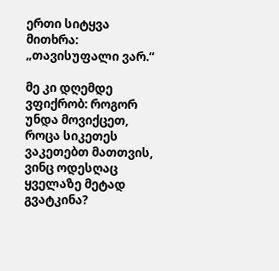ერთი სიტყვა მითხრა: „თავისუფალი ვარ.“

მე კი დღემდე ვფიქრობ: როგორ უნდა მოვიქცეთ, როცა სიკეთეს ვაკეთებთ მათთვის, ვინც ოდესღაც ყველაზე მეტად გვატკინა?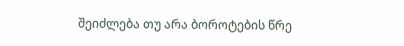შეიძლება თუ არა ბოროტების წრე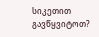სიკეთით გავწყვიტოთ?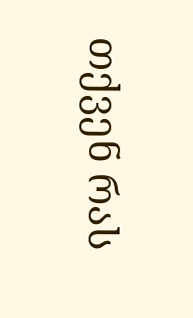თქვენ რას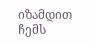იზამდით ჩემს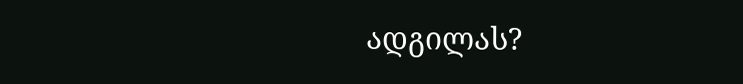ადგილას?